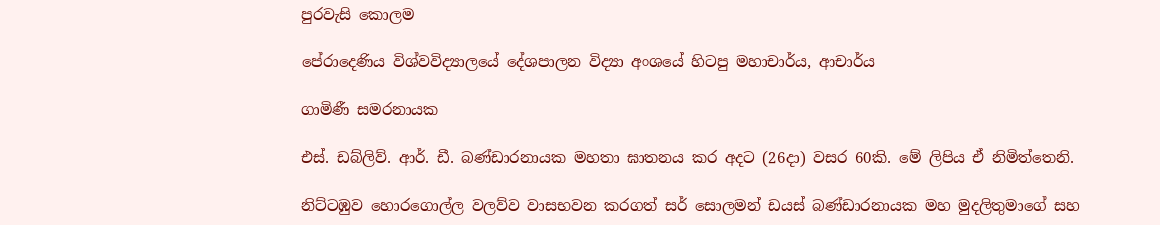පුරවැසි කොලම

පේරාදෙණිය විශ්වවිද්‍යාලයේ දේශපාලන විද්‍යා අංශයේ හිටපු මහාචාර්ය, ආචාර්ය

ගාමිණී සමරනායක

එස්. ඩබ්ලිව්. ආර්. ඩී. බණ්ඩාරනායක මහතා ඝාතනය කර අදට (26දා) වසර 60කි. මේ ලිපිය ඒ නිමිත්තෙනි.

නිට්ටඹුව හොරගොල්ල වලව්ව වාසභවන කරගත් සර් සොලමන් ඩයස් බණ්ඩාරනායක මහ මුදලිතුමාගේ සහ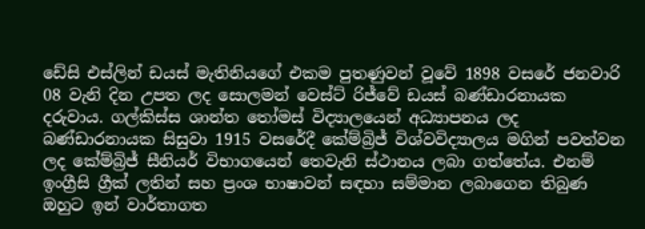ඩේසි එස්ලින් ඩයස් මැතිනියගේ එකම පුතණුවන් වූවේ 1898 වසරේ ජනවාරි 08 වැනි දින උපත ලද සොලමන් වෙස්ට් රිජ්වේ ඩයස් බණ්ඩාරනායක දරුවාය. ගල්කිස්ස ශාන්ත තෝමස් විද්‍යාලයෙන් අධ්‍යාපනය ලද බණ්ඩාරනායක සිසුවා 1915 වසරේදී කේම්බ්‍රිජ් විශ්වවිද්‍යාලය මගින් පවත්වන ලද කේම්බ්‍රිජ් සීනියර් විභාගයෙන් තෙවැනි ස්ථානය ලබා ගත්තේය. එනම් ඉංග්‍රීසි ග්‍රීක් ලතින් සහ ප්‍රංශ භාෂාවන් සඳහා සම්මාන ලබාගෙන තිබුණ ඔහුට ඉන් වාර්තාගත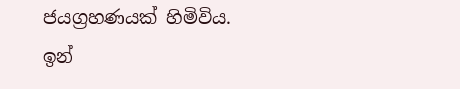ජයග්‍රහණයක් හිමිවිය. ඉන්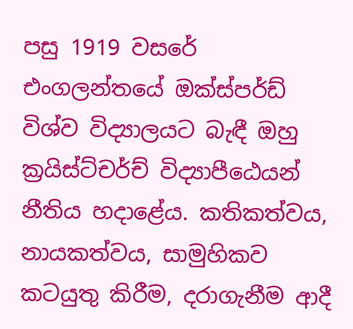පසු 1919 වසරේ එංගලන්තයේ ඔක්ස්පර්ඩ් විශ්ව විද්‍යාලයට බැඳී ඔහු ක්‍රයිස්ට්චර්ච් විද්‍යාපීඨෙයන් නීතිය හදාළේය. කතිකත්වය, නායකත්වය, සාමුහිකව කටයුතු කිරීම, දරාගැනීම ආදී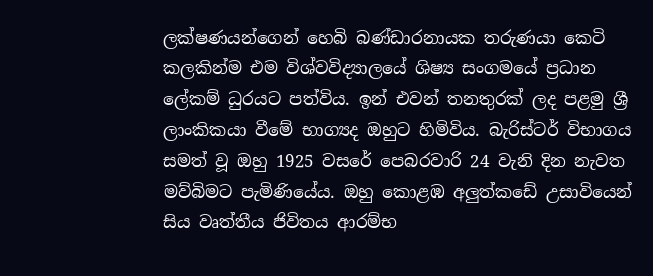ලක්ෂණයන්ගෙන් හෙබි බණ්ඩාරනායක තරුණයා කෙටි කලකින්ම එම විශ්වවිද්‍යාලයේ ශිෂ්‍ය සංගමයේ ප්‍රධාන ලේකම් ධුරයට පත්විය. ඉන් එවන් තනතුරක් ලද පළමු ශ්‍රී ලාංකිකයා වීමේ භාග්‍යද ඔහුට හිමිවිය. බැරිස්ටර් විභාගය සමත් වූ ඔහු 1925 වසරේ පෙබරවාරි 24 වැනි දින නැවත මව්බිමට පැමිණියේය. ඔහු කොළඹ අලුත්කඩේ උසාවියෙන් සිය වෘත්තීය ජිවිතය ආරම්භ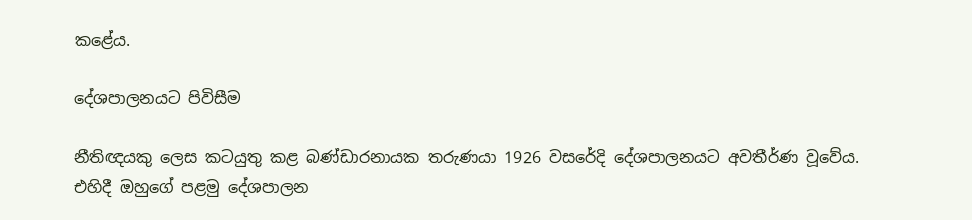කළේය.

දේශපාලනයට පිවිසීම

නීතිඥයකු ලෙස කටයුතු කළ බණ්ඩාරනායක තරුණයා 1926 වසරේදි දේශපාලනයට අවතීර්ණ වූවේය. එහිදී ඔහුගේ පළමු දේශපාලන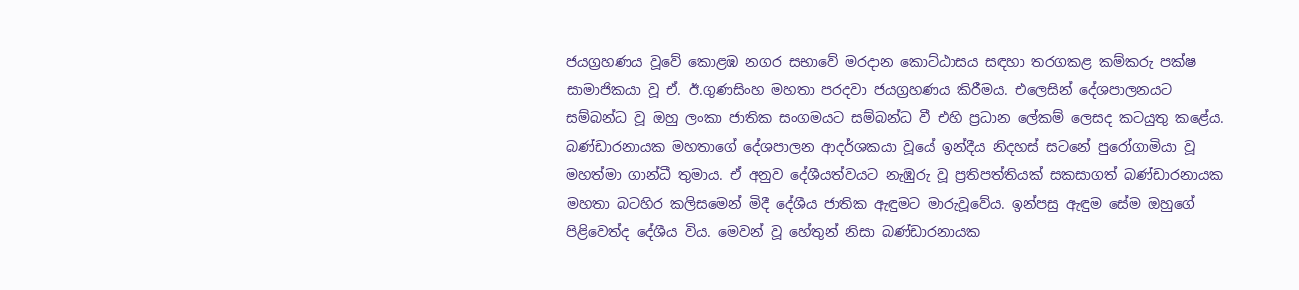ජයග්‍රහණය වූවේ කොළඹ නගර සභාවේ මරදාන කොට්ඨාසය සඳහා තරගකළ කම්කරු පක්ෂ සාමාජිකයා වූ ඒ. ඊ.ගුණසිංහ මහතා පරදවා ජයග්‍රහණය කිරීමය. එලෙසින් දේශපාලනයට සම්බන්ධ වූ ඔහු ලංකා ජාතික සංගමයට සම්බන්ධ වී එහි ප්‍රධාන ලේකම් ලෙසද කටයුතු කළේය. බණ්ඩාරනායක මහතාගේ දේශපාලන ආදර්ශකයා වූයේ ඉන්දීය නිදහස් සටනේ පුරෝගාමියා වූ මහත්මා ගාන්ධී තුමාය. ඒ අනුව දේශීයත්වයට නැඹුරු වූ ප්‍රතිපත්තියක් සකසාගත් බණ්ඩාරනායක මහතා බටහිර කලිසමෙන් මිදී දේශීය ජාතික ඇඳුමට මාරුවූවේය. ඉන්පසු ඇඳුම සේම ඔහුගේ පිළිවෙත්ද දේශීය විය. මෙවන් වූ හේතුන් නිසා බණ්ඩාරනායක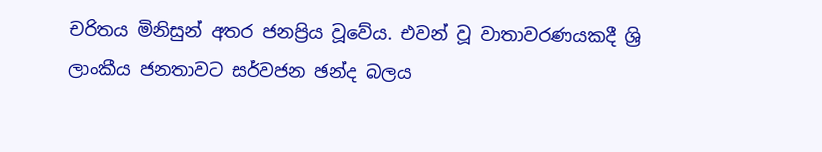චරිතය මිනිසුන් අතර ජනප්‍රිය වූවේය. එවන් වූ වාතාවරණයකදී ශ්‍රි ලාංකීය ජනතාවට සර්වජන ඡන්ද බලය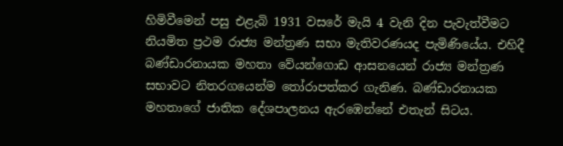හිමිවීමෙන් පසු එළැබි 1931 වසරේ මැයි 4 වැනි දින පැවැත්වීමට නියමිත ප්‍රථම රාජ්‍ය මන්ත්‍රණ සභා මැතිවරණයද පැමිණියේය. එහිදී බණ්ඩාරනායක මහතා වේයන්ගොඩ ආසනයෙන් රාජ්‍ය මන්ත්‍රණ සභාවට නිතරගයෙන්ම තෝරාපත්කර ගැනිණ. බණ්ඩාරනායක මහතාගේ ජාතික දේශපාලනය ඇරඹෙන්නේ එතැන් සිටය.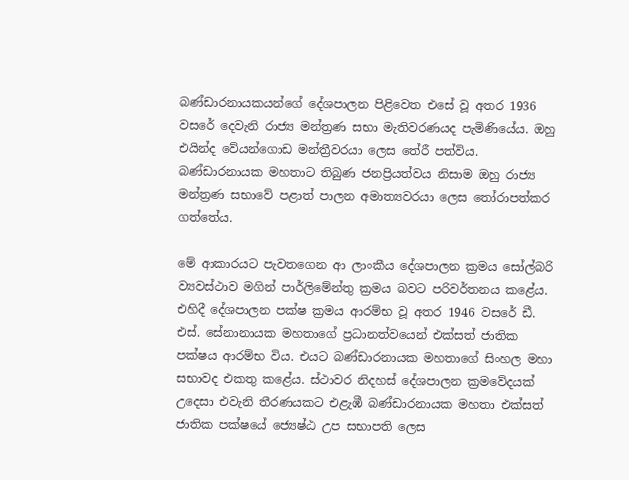බණ්ඩාරනායකයන්ගේ දේශපාලන පිළිවෙත එසේ වූ අතර 1936 වසරේ දෙවැනි රාජ්‍ය මන්ත්‍රණ සභා මැතිවරණයද පැමිණියේය. ඔහු එයින්ද වේයන්ගොඩ මන්ත්‍රීවරයා ලෙස තේරී පත්විය. බණ්ඩාරනායක මහතාට තිබුණ ජනප්‍රියත්වය නිසාම ඔහු රාජ්‍ය මන්ත්‍රණ සභාවේ පළාත් පාලන අමාත්‍යවරයා ලෙස තෝරාපත්කර ගත්තේය.

මේ ආකාරයට පැවතගෙන ආ ලාංකීය දේශපාලන ක්‍රමය සෝල්බරි ව්‍යවස්ථාව මගින් පාර්ලිමේන්තු ක්‍රමය බවට පරිවර්තනය ක‍ළේය. එහිදී දේශපාලන පක්ෂ ක්‍රමය ආරම්භ වූ අතර 1946 වසරේ ඩී. එස්. සේනානායක මහතාගේ ප්‍රධානත්වයෙන් එක්සත් ජාතික පක්ෂය ආරම්භ විය. එයට බණ්ඩාරනායක මහතාගේ සිංහල මහා සභාවද එකතු කළේය. ස්ථාවර නිදහස් දේශපාලන ක්‍රමවේදයක් උදෙසා එවැනි තීරණයකට එළැඹී බණ්ඩාරනායක මහතා එක්සත් ජාතික පක්ෂයේ ‍ජ්‍යෙෂ්ඨ උප සභාපති ලෙස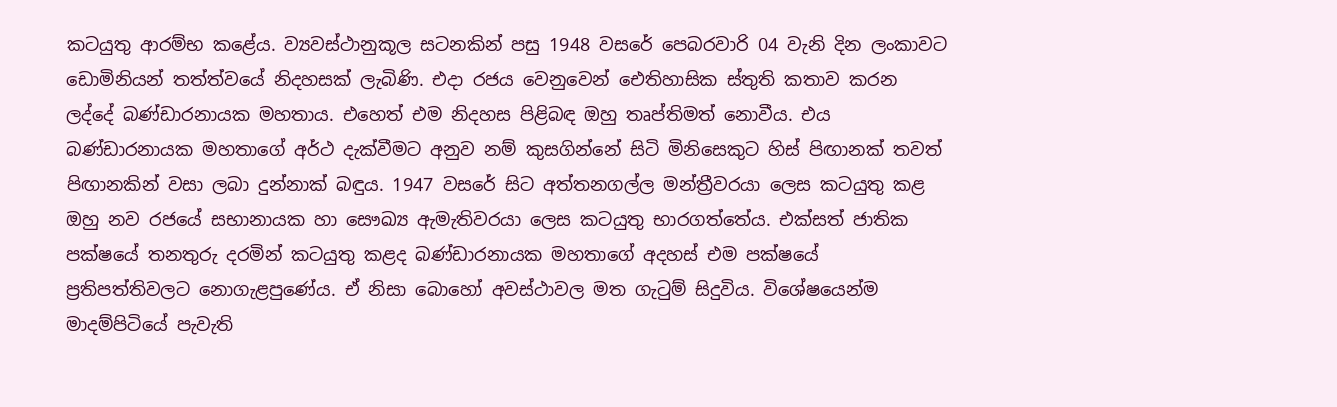කටයුතු ආරම්භ කළේය. ව්‍යවස්ථානුකූල සටනකින් පසු 1948 වසරේ පෙබරවාරි 04 වැනි දින ලංකාවට ඩොමිනියන් තත්ත්වයේ නිදහසක් ලැබිණි. එදා රජය වෙනුවෙන් ඓතිහාසික ස්තුති කතාව කරන ලද්දේ බණ්ඩාරනායක මහතාය. එහෙත් එම නිදහස පිළිබඳ ඔහු තෘප්තිමත් නොවීය. එය බණ්ඩාරනායක මහතාගේ අර්ථ දැක්වීමට අනුව නම් කුසගින්නේ සිටි මිනිසෙකුට හිස් පිඟානක් තවත් පිඟානකින් වසා ලබා දුන්නාක් බඳුය. 1947 වසරේ සිට අත්තනගල්ල මන්ත්‍රීවරයා ලෙස කටයුතු කළ ඔහු නව රජයේ සභානායක හා සෞඛ්‍ය ඇමැතිවරයා ලෙස කටයුතු භාරගත්තේය. එක්සත් ජාතික පක්ෂයේ තනතුරු දරමින් කටයුතු කළද බණ්ඩාරනායක මහතාගේ අදහස් එම පක්ෂයේ ප්‍රතිපත්තිවලට නොගැළපුණේය. ඒ නිසා බොහෝ අවස්ථාවල මත ගැටුම් සිදුවිය. විශේෂයෙන්ම මාදම්පිටියේ පැවැති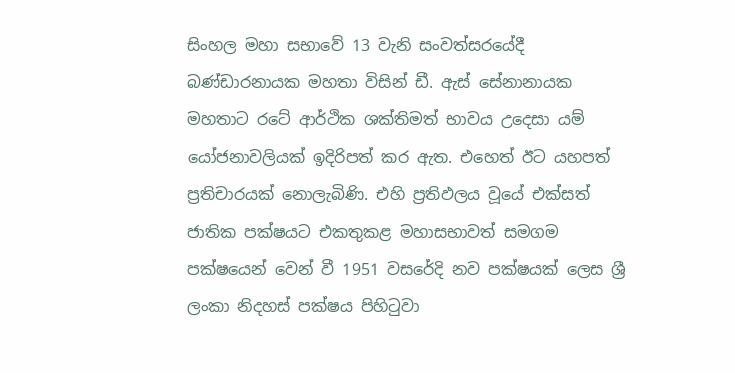සිංහල මහා සභාවේ 13 වැනි සංවත්සරයේදී බණ්ඩාරනායක මහතා විසින් ඩී. ඇස් සේනානායක මහතාට රටේ ආර්ථික ශක්තිමත් භාවය උදෙසා යම් යෝජනාවලියක් ඉදිරිපත් කර ඇත. එහෙත් ඊට යහපත් ප්‍රතිචාරයක් නොලැබිණි. එහි ප්‍රතිඵලය වූයේ එක්සත් ජාතික පක්ෂයට එකතුකළ මහාසභාවත් සමගම පක්ෂයෙන් වෙන් වී 1951 වසරේදි නව පක්ෂයක් ලෙස ශ්‍රී ලංකා නිදහස් පක්ෂය පිහිටුවා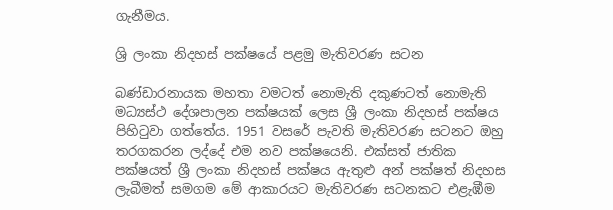ගැනීමය.

ශ්‍රි ලංකා නිදහස් පක්ෂයේ පළමු මැතිවරණ සටන

බණ්ඩාරනායක මහතා වමටත් නොමැති දකුණටත් නොමැති මධ්‍යස්ථ දේශපාලන පක්ෂයක් ලෙස ශ්‍රී ලංකා නිදහස් පක්ෂය පිහිටුවා ගත්තේය. 1951 වසරේ පැවති මැතිවරණ සටනට ඔහු තරගකරන ලද්දේ එම නව පක්ෂයෙනි. එක්සත් ජාතික පක්ෂයත් ශ්‍රී ලංකා නිදහස් පක්ෂය ඇතුළු අන් පක්ෂත් නිදහස ලැබීමත් සමගම මේ ආකාරයට මැතිවරණ සටනකට එළැඹීම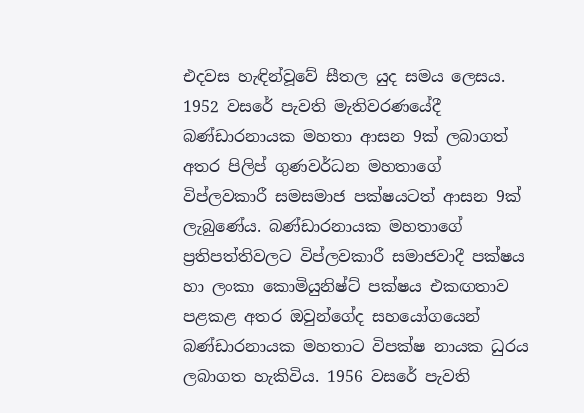එදවස හැඳින්වූවේ සීතල යුද සමය ලෙසය. 1952 වසරේ පැවති මැතිවරණයේදී බණ්ඩාරනායක මහතා ආසන 9ක් ලබාගත් අතර පිලිප් ගුණවර්ධන මහතාගේ විප්ලවකාරී සමසමාජ පක්ෂයටත් ආසන 9ක් ලැබුණේය. බණ්ඩාරනායක මහතාගේ ප්‍රතිපත්තිවලට විප්ලවකාරී සමාජවාදී පක්ෂය හා ලංකා කොමියුනිෂ්ට් පක්ෂය එකඟතාව පළකළ අතර ඔවුන්ගේද සහයෝගයෙන් බණ්ඩාරනායක මහතාට විපක්ෂ නායක ධුරය ලබාගත හැකිවිය. 1956 වසරේ පැවති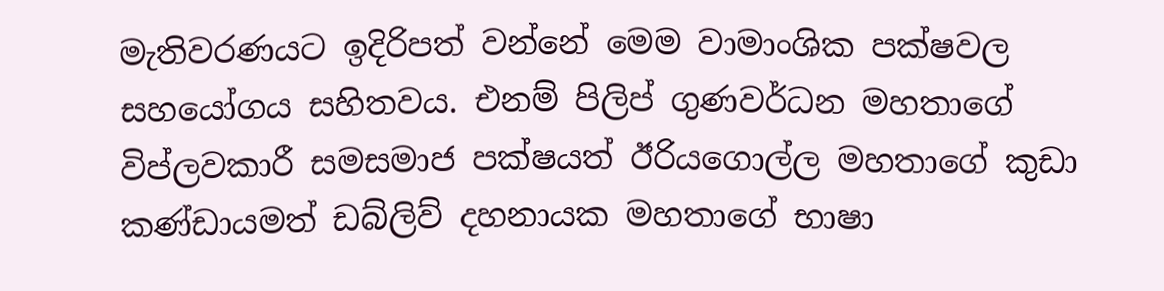මැතිවරණයට ඉදිරිපත් වන්නේ මෙම වාමාංශික පක්ෂවල සහයෝගය සහිතවය. එනම් පිලිප් ගුණවර්ධන මහතාගේ විප්ලවකාරී සමසමාජ පක්ෂයත් ඊරියගොල්ල මහතාගේ කුඩා කණ්ඩායමත් ඩබ්ලිව් දහනායක මහතාගේ භාෂා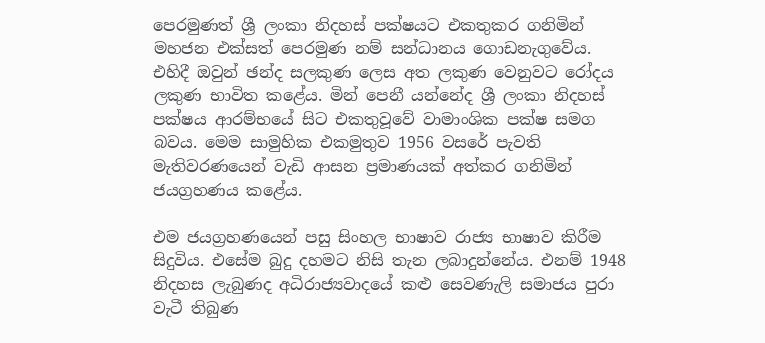පෙරමුණත් ශ්‍රී ලංකා නිදහස් පක්ෂයට එකතුකර ගනිමින් මහජන එක්සත් පෙරමුණ නම් සන්ධානය ගොඩනැගුවේය. එහිදී ඔවුන් ඡන්ද සලකුණ ලෙස අත ලකුණ වෙනුවට රෝදය ලකුණ භාවිත කළේය. මින් පෙනී යන්නේද ශ්‍රී ලංකා නිදහස් පක්ෂය ආරම්භයේ සිට එකතුවූවේ වාමාංශික පක්ෂ සමග බවය. මෙම සාමුහික එකමුතුව 1956 වසරේ පැවති මැතිවරණයෙන් වැඩි ආසන ප්‍රමාණයක් අත්කර ගනිමින් ජයග්‍රහණය කළේය.

එම ජයග්‍රහණයෙන් පසු සිංහල භාෂාව රාජ්‍ය භාෂාව කිරීම සිදුවිය. එසේම බුදු දහමට නිසි තැන ලබාදුන්නේය. එනම් 1948 නිදහස ලැබුණද අධිරාජ්‍යවාදයේ කළු සෙවණැලි සමාජය පුරා වැටී තිබුණ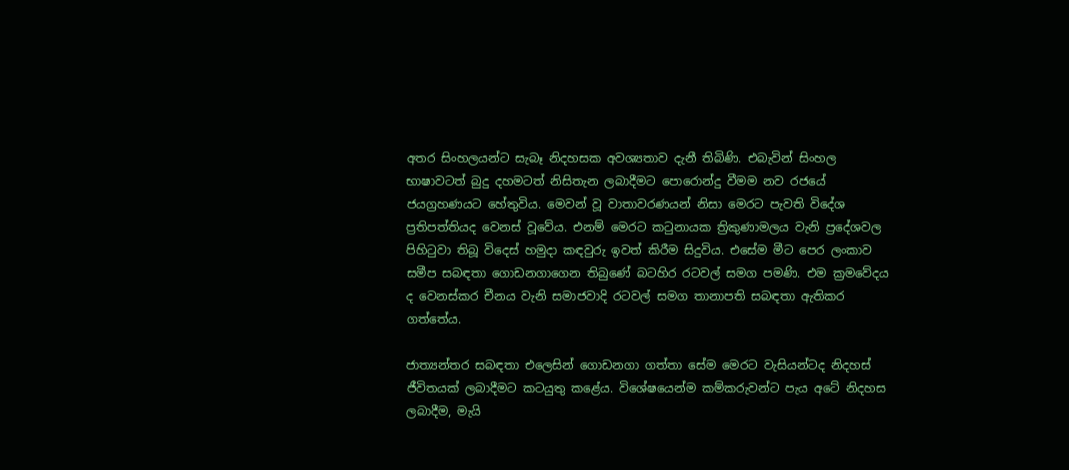අතර සිංහලයන්ට සැබෑ නිදහසක අවශ්‍යතාව දැනී තිබිණි. එබැවින් සිංහල භාෂාවටත් බුදු දහමටත් නිසිතැන ලබාදීමට පොරොන්දු වීමම නව රජයේ ජයග්‍රහණයට හේතුවිය. මෙවන් වූ වාතාවරණයන් නිසා මෙරට පැවති විදේශ ප්‍රතිපත්තියද වෙනස් වූවේය. එනම් මෙරට කටුනායක ත්‍රිකුණාමලය වැනි ප්‍රදේශවල පිහිටුවා තිබූ විදෙස් හමුදා කඳවුරු ඉවත් කිරීම සිදුවිය. එසේම මීට පෙර ලංකාව සමීප සබඳතා ගොඩනගාගෙන තිබුණේ බටහිර රටවල් සමග පමණි. එම ක්‍රමවේදය ද වෙනස්කර චීනය වැනි සමාජවාදි රටවල් සමග තානාපති සබඳතා ඇතිකර ගත්තේය.

ජාත්‍යන්තර සබඳතා එලෙසින් ගොඩනගා ගත්තා සේම මෙරට වැසියන්ටද නිදහස් ජීවිතයක් ලබාදීමට කටයුතු කළේය. විශේෂයෙන්ම කම්කරුවන්ට පැය අටේ නිදහස ලබාදීම, මැයි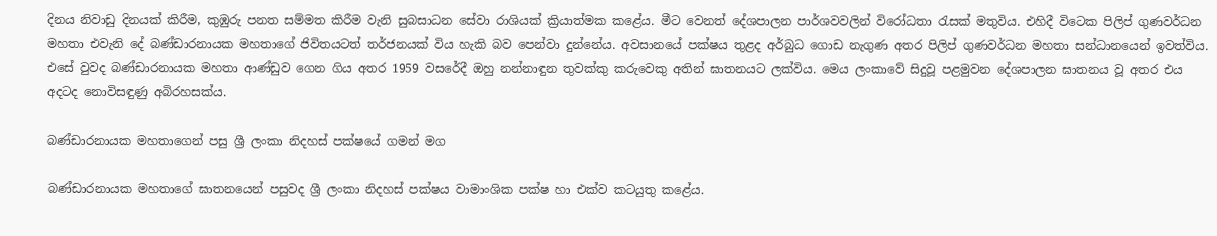දිනය නිවාඩු දිනයක් කිරීම, කුඹුරු පනත සම්මත කිරීම වැනි සුබසාධන සේවා රාශියක් ක්‍රියාත්මක කළේය. මීට වෙනත් දේශපාලන පාර්ශවවලින් විරෝධතා රැසක් මතුවිය. එහිදී විටෙක පිලිප් ගුණවර්ධන මහතා එවැනි දේ බණ්ඩාරනායක මහතාගේ ජිවිතයටත් තර්ජනයක් විය හැකි බව පෙන්වා දුන්නේය. අවසානයේ පක්ෂය තුළද අර්බුධ ගොඩ නැගුණ අතර පිලිප් ගුණවර්ධන මහතා සන්ධානයෙන් ඉවත්විය. එසේ වුවද බණ්ඩාරනායක මහතා ආණ්ඩුව ගෙන ගිය අතර 1959 වසරේදී ඔහු නන්නාඳුන තුවක්කු කරුවෙකු අතින් ඝාතනයට ලක්විය. මෙය ලංකාවේ සිදුවූ පළමුවන දේශපාලන ඝාතනය වූ අතර එය අදටද නොවිසඳුණු අබිරහසක්ය.

බණ්ඩාරනායක මහතාගෙන් පසු ශ්‍රී ලංකා නිදහස් පක්ෂයේ ගමන් මග

බණ්ඩාරනායක මහතාගේ ඝාතනයෙන් පසුවද ශ්‍රී ලංකා නිදහස් පක්ෂය වාමාංශික පක්ෂ හා එක්ව කටයුතු කළේය.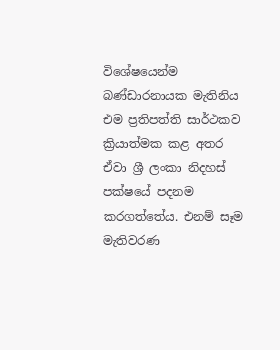විශේෂයෙන්ම බණ්ඩාරනායක මැතිනිය එම ප්‍රතිපත්ති සාර්ථකව ක්‍රියාත්මක කළ අතර ඒවා ශ්‍රී ලංකා නිදහස් පක්ෂයේ පදනම කරගත්තේය. එනම් සෑම මැතිවරණ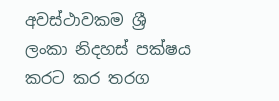අවස්ථාවකම ශ්‍රී ලංකා නිදහස් පක්ෂය කරට කර තරග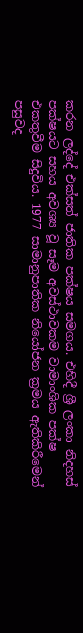කරන ලද්දේ එක්සත් ජාතික පක්ෂය සමගය. එහිදී ශ්‍රී ලංකා නිදහස් පක්ෂයට සහය අවශ්‍ය වූ සෑම අවස්ථාවකම වාමාංශික පක්ෂ එකතුවීම සිදුවිය. 1977 සාමානුපාතික නියෝජන ක්‍රමය ඇතිකිරීමෙන් පසුවද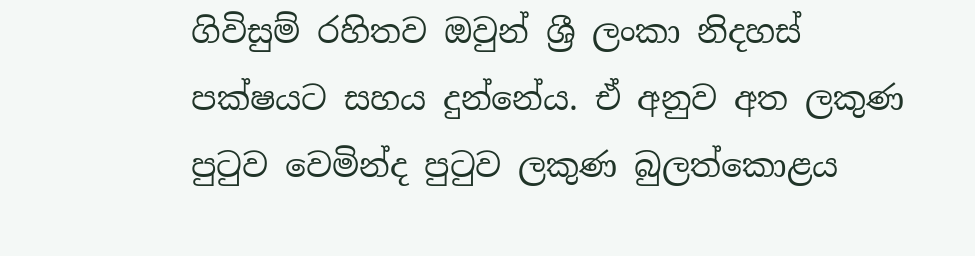ගිවිසුම් රහිතව ඔවුන් ශ්‍රී ලංකා නිදහස් පක්ෂයට සහය දුන්නේය. ඒ අනුව අත ලකුණ පුටුව වෙමින්ද පුටුව ලකුණ බුලත්කොළය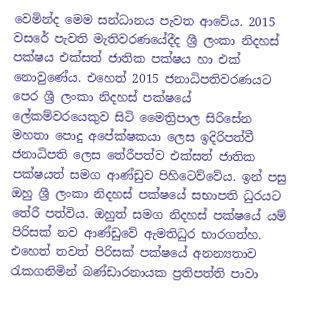වෙමින්ද මෙම සන්ධානය පැවත ආවේය. 2015 වසරේ පැවති මැතිවරණයේදීද ශ්‍රී ලංකා නිදහස් පක්ෂය එක්සත් ජාතික පක්ෂය හා එක් නොවුණේය. එහෙත් 2015 ජනාධිපතිවරණයට පෙර ශ්‍රී ලංකා නිදහස් පක්ෂයේ ලේකම්වරයෙකුව සිටි මෛත්‍රිපාල සිරිසේන මහතා පොදු අපේක්ෂකයා ලෙස ඉදිරිපත්වී ජනාධිපති ලෙස තේරීපත්ව එක්සත් ජාතික පක්ෂයත් සමග ආණ්ඩුව පිහිටෙව්වේය. ඉන් පසු ඔහු ශ්‍රී ලංකා නිදහස් පක්ෂයේ සභාපති ධුරයට තේරී පත්විය. ඔහුත් සමග නිදහස් පක්ෂයේ යම් පිරිසක් නව ආණ්ඩුවේ ඇමතිධුර භාරගත්හ. එහෙත් තවත් පිරිසක් පක්ෂයේ අනන්‍යතාව රැකගනිමින් බණ්ඩාරනායක ප්‍රතිපත්ති පාවා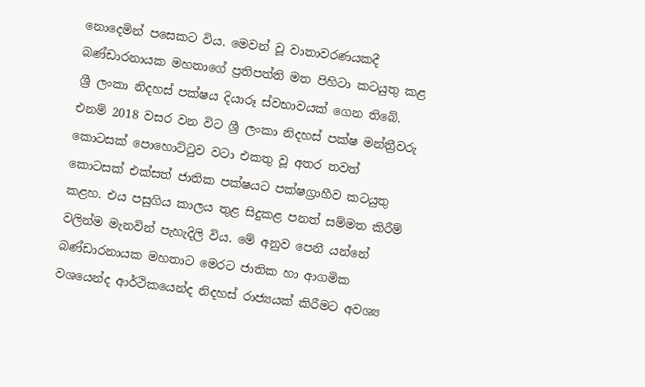නොදෙමින් පසෙකට විය. මෙවන් වූ වාතාවරණයකදී බණ්ඩාරනායක මහතාගේ ප්‍රතිපත්ති මත පිහිටා කටයුතු කළ ශ්‍රී ලංකා නිදහස් පක්ෂය දියාරූ ස්වභාවයක් ගෙන තිබේ. එනම් 2018 වසර වන විට ශ්‍රී ලංකා නිදහස් පක්ෂ මන්ත්‍රීවරු කොටසක් පොහොට්ටුව වටා එකතු වූ අතර තවත් කොටසක් එක්සත් ජාතික පක්ෂයට පක්ෂග්‍රාහීව කටයුතු කළහ. එය පසුගිය කාලය තුළ සිදුකළ පනත් සම්මත කිරීම් වලින්ම මැනවින් පැහැදිලි විය. මේ අනුව පෙනී යන්නේ බණ්ඩාරනායක මහතාට මෙරට ජාතික හා ආගමික වශයෙන්ද ආර්ථිකයෙන්ද නිදහස් රාජ්‍යයක් කිරීමට අවශ්‍ය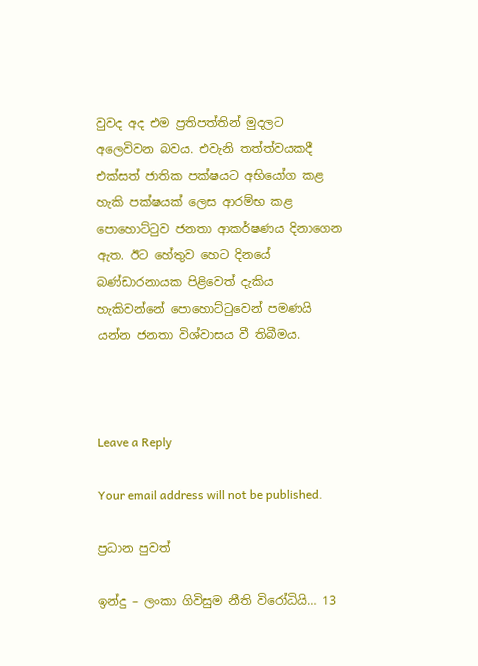වුවද අද එම ප්‍රතිපත්තින් මුදලට අලෙවිවන බවය. එවැනි තත්ත්වයකදී එක්සත් ජාතික පක්ෂයට අභියෝග කළ හැකි පක්ෂයක් ලෙස ආරම්භ කළ පොහොට්ටුව ජනතා ආකර්ෂණය දිනාගෙන ඇත. ඊට හේතුව හෙට දිනයේ බණ්ඩාරනායක පිළිවෙත් දැකිය හැකිවන්නේ පොහොට්ටුවෙන් පමණයි යන්න ජනතා විශ්වාසය වී තිබීමය.



Leave a Reply

Your email address will not be published.

ප්‍රධාන පුවත්

ඉන්දු – ලංකා ගිවිසුම නීති විරෝධියි… 13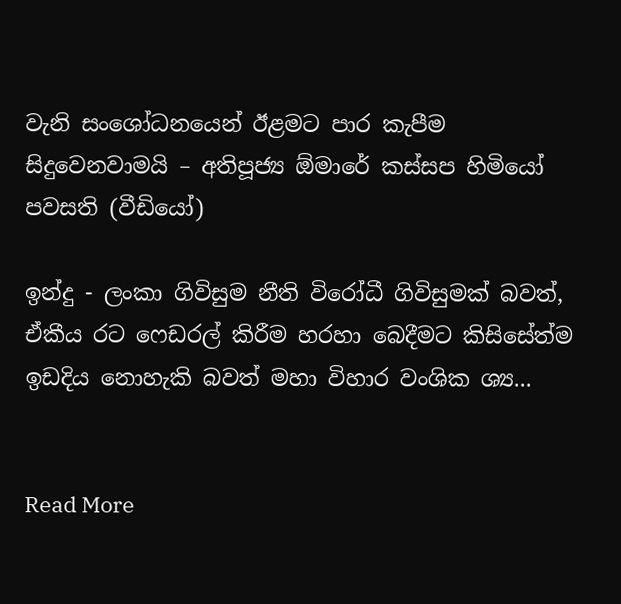වැනි සංශෝධනයෙන් ඊළමට පාර කැපීම සිදුවෙනවාමයි – අතිපූජ්‍ය ඕමාරේ කස්සප හිමියෝ පවසති (වීඩියෝ)

ඉන්දු - ලංකා ගිවිසුම නීති විරෝධී ගිවිසුමක් බවත්, ඒකීය රට ෆෙඩරල් කිරීම හරහා බෙදීමට කිසිසේත්ම ඉඩදිය නොහැකි බවත් මහා විහාර වංශික ශ්‍ය...


Read More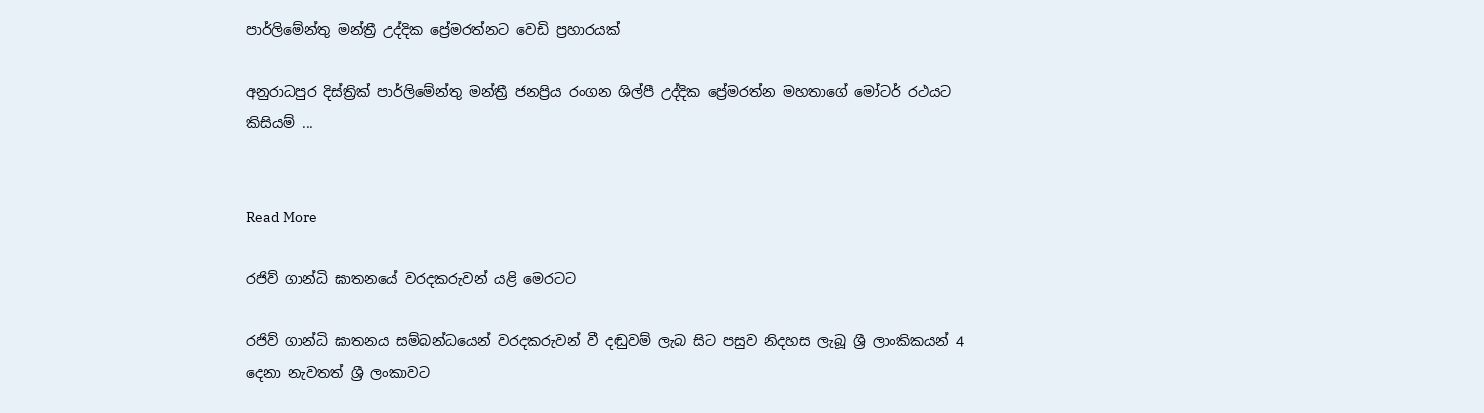පාර්ලිමේන්තු මන්ත්‍රී උද්දික ප්‍රේමරත්නට වෙඩි ප්‍රහාරයක්

අනුරාධපුර දිස්ත්‍රික් පාර්ලිමේන්තු මන්ත්‍රී ජනප්‍රිය රංගන ශිල්පී උද්දික ප්‍රේමරත්න මහතාගේ මෝටර් රථයට කිසියම් ...


Read More

රජිව් ගාන්ධි ඝාතනයේ වරදකරුවන් යළි මෙරටට

රජිව් ගාන්ධි ඝාතනය සම්බන්ධයෙන් වරදකරුවන් වී දඬුවම් ලැබ සිට පසුව නිදහස ලැබූ ශ්‍රී ලාංකිකයන් 4 දෙනා නැවතත් ශ්‍රී ලංකාවට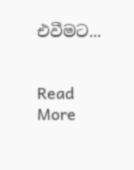එවීමට...


Read More